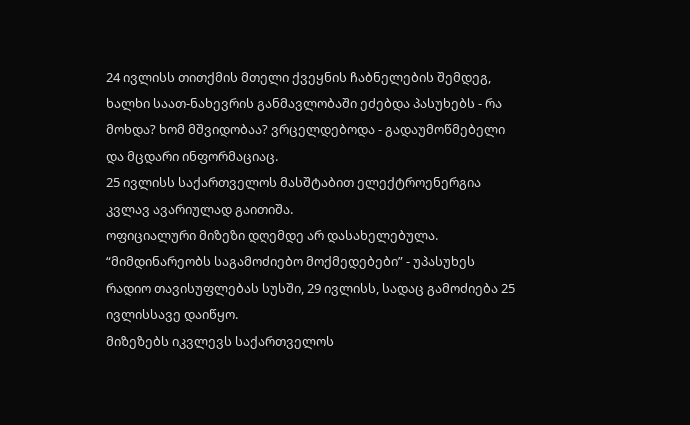24 ივლისს თითქმის მთელი ქვეყნის ჩაბნელების შემდეგ, ხალხი საათ-ნახევრის განმავლობაში ეძებდა პასუხებს - რა მოხდა? ხომ მშვიდობაა? ვრცელდებოდა - გადაუმოწმებელი და მცდარი ინფორმაციაც.
25 ივლისს საქართველოს მასშტაბით ელექტროენერგია კვლავ ავარიულად გაითიშა.
ოფიციალური მიზეზი დღემდე არ დასახელებულა.
“მიმდინარეობს საგამოძიებო მოქმედებები” - უპასუხეს რადიო თავისუფლებას სუსში, 29 ივლისს, სადაც გამოძიება 25 ივლისსავე დაიწყო.
მიზეზებს იკვლევს საქართველოს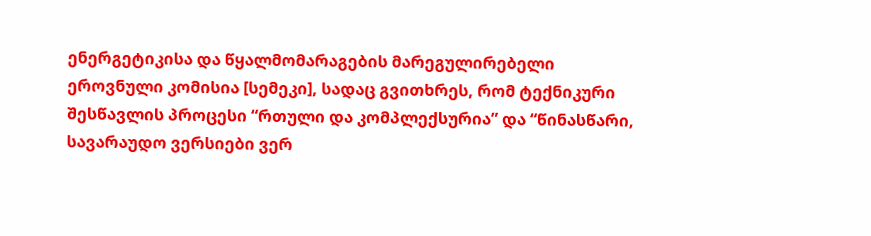ენერგეტიკისა და წყალმომარაგების მარეგულირებელი ეროვნული კომისია [სემეკი], სადაც გვითხრეს, რომ ტექნიკური შესწავლის პროცესი “რთული და კომპლექსურია” და “წინასწარი, სავარაუდო ვერსიები ვერ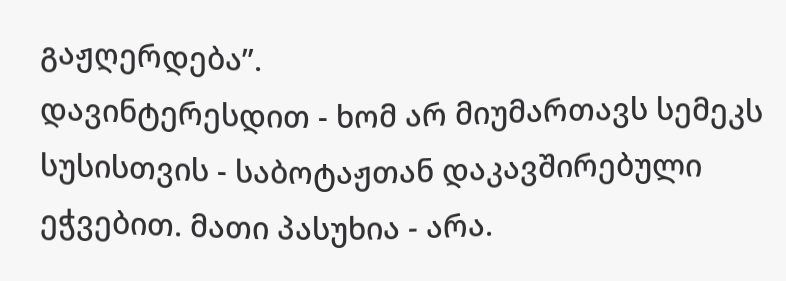გაჟღერდება”.
დავინტერესდით - ხომ არ მიუმართავს სემეკს სუსისთვის - საბოტაჟთან დაკავშირებული ეჭვებით. მათი პასუხია - არა.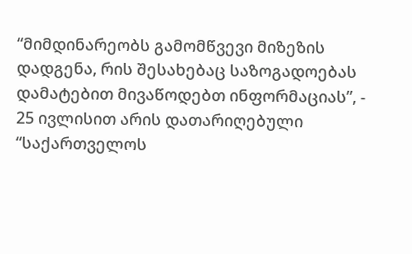“მიმდინარეობს გამომწვევი მიზეზის დადგენა, რის შესახებაც საზოგადოებას დამატებით მივაწოდებთ ინფორმაციას”, - 25 ივლისით არის დათარიღებული “საქართველოს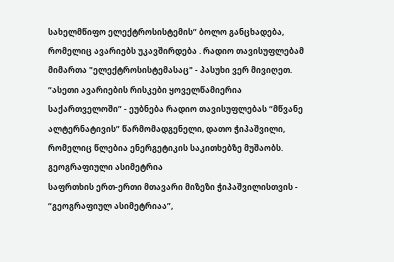სახელმწიფო ელექტროსისტემის” ბოლო განცხადება, რომელიც ავარიებს უკავშირდება . რადიო თავისუფლებამ მიმართა "ელექტროსისტემასაც" - პასუხი ვერ მივიღეთ.
“ასეთი ავარიების რისკები ყოველწამიერია საქართველოში” - ეუბნება რადიო თავისუფლებას “მწვანე ალტერნატივის” წარმომადგენელი, დათო ჭიპაშვილი, რომელიც წლებია ენერგეტიკის საკითხებზე მუშაობს.
გეოგრაფიული ასიმეტრია
საფრთხის ერთ-ერთი მთავარი მიზეზი ჭიპაშვილისთვის - “გეოგრაფიულ ასიმეტრიაა”,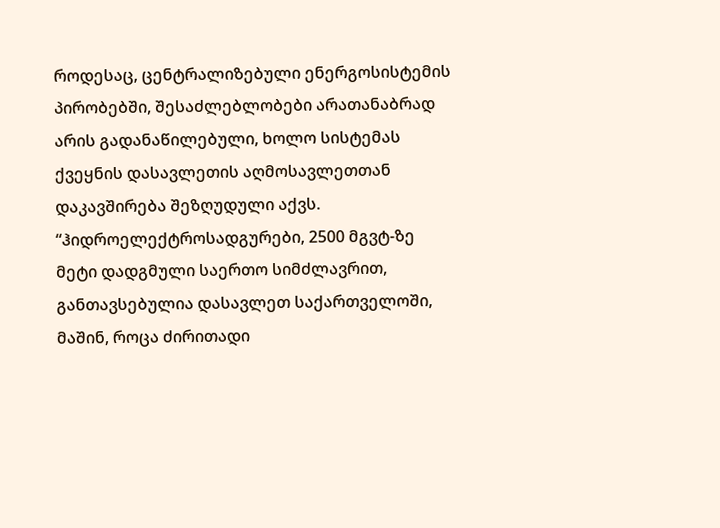როდესაც, ცენტრალიზებული ენერგოსისტემის პირობებში, შესაძლებლობები არათანაბრად არის გადანაწილებული, ხოლო სისტემას ქვეყნის დასავლეთის აღმოსავლეთთან დაკავშირება შეზღუდული აქვს.
“ჰიდროელექტროსადგურები, 2500 მგვტ-ზე მეტი დადგმული საერთო სიმძლავრით, განთავსებულია დასავლეთ საქართველოში, მაშინ, როცა ძირითადი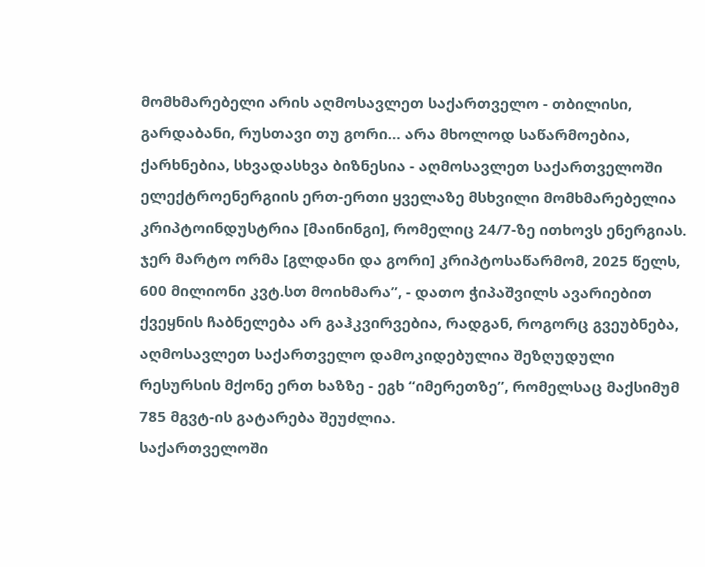მომხმარებელი არის აღმოსავლეთ საქართველო - თბილისი, გარდაბანი, რუსთავი თუ გორი… არა მხოლოდ საწარმოებია, ქარხნებია, სხვადასხვა ბიზნესია - აღმოსავლეთ საქართველოში ელექტროენერგიის ერთ-ერთი ყველაზე მსხვილი მომხმარებელია კრიპტოინდუსტრია [მაინინგი], რომელიც 24/7-ზე ითხოვს ენერგიას. ჯერ მარტო ორმა [გლდანი და გორი] კრიპტოსაწარმომ, 2025 წელს, 600 მილიონი კვტ.სთ მოიხმარა”, - დათო ჭიპაშვილს ავარიებით ქვეყნის ჩაბნელება არ გაჰკვირვებია, რადგან, როგორც გვეუბნება, აღმოსავლეთ საქართველო დამოკიდებულია შეზღუდული რესურსის მქონე ერთ ხაზზე - ეგხ “იმერეთზე”, რომელსაც მაქსიმუმ 785 მგვტ-ის გატარება შეუძლია.
საქართველოში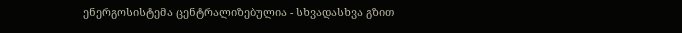ენერგოსისტემა ცენტრალიზებულია - სხვადასხვა გზით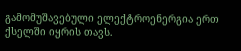გამომუშავებული ელექტროენერგია ერთ ქსელში იყრის თავს.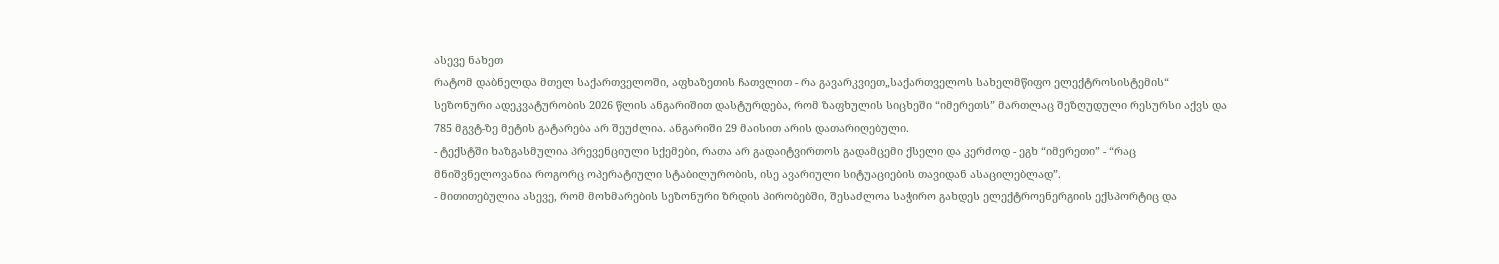ასევე ნახეთ
რატომ დაბნელდა მთელ საქართველოში, აფხაზეთის ჩათვლით - რა გავარკვიეთ„საქართველოს სახელმწიფო ელექტროსისტემის“ სეზონური ადეკვატურობის 2026 წლის ანგარიშით დასტურდება, რომ ზაფხულის სიცხეში “იმერეთს” მართლაც შეზღუდული რესურსი აქვს და 785 მგვტ-ზე მეტის გატარება არ შეუძლია. ანგარიში 29 მაისით არის დათარიღებული.
- ტექსტში ხაზგასმულია პრევენციული სქემები, რათა არ გადაიტვირთოს გადამცემი ქსელი და კერძოდ - ეგხ “იმერეთი” - “რაც მნიშვნელოვანია როგორც ოპერატიული სტაბილურობის, ისე ავარიული სიტუაციების თავიდან ასაცილებლად”.
- მითითებულია ასევე, რომ მოხმარების სეზონური ზრდის პირობებში, შესაძლოა საჭირო გახდეს ელექტროენერგიის ექსპორტიც და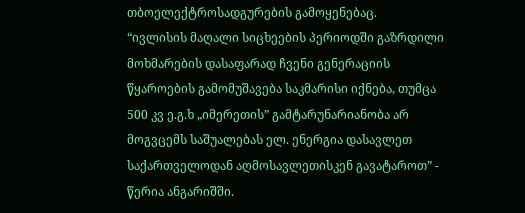თბოელექტროსადგურების გამოყენებაც.
“ივლისის მაღალი სიცხეების პერიოდში გაზრდილი მოხმარების დასაფარად ჩვენი გენერაციის წყაროების გამომუშავება საკმარისი იქნება, თუმცა 500 კვ ე.გ.ხ „იმერეთის” გამტარუნარიანობა არ მოგვცემს საშუალებას ელ. ენერგია დასავლეთ საქართველოდან აღმოსავლეთისკენ გავატაროთ” - წერია ანგარიშში.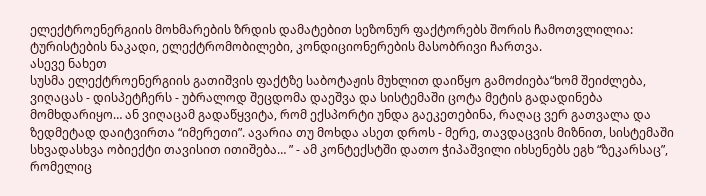ელექტროენერგიის მოხმარების ზრდის დამატებით სეზონურ ფაქტორებს შორის ჩამოთვლილია: ტურისტების ნაკადი, ელექტრომობილები, კონდიციონერების მასობრივი ჩართვა.
ასევე ნახეთ
სუსმა ელექტროენერგიის გათიშვის ფაქტზე საბოტაჟის მუხლით დაიწყო გამოძიება“ხომ შეიძლება, ვიღაცას - დისპეტჩერს - უბრალოდ შეცდომა დაეშვა და სისტემაში ცოტა მეტის გადადინება მომხდარიყო… ან ვიღაცამ გადაწყვიტა, რომ ექსპორტი უნდა გაეკეთებინა, რაღაც ვერ გათვალა და ზედმეტად დაიტვირთა “იმერეთი”. ავარია თუ მოხდა ასეთ დროს - მერე, თავდაცვის მიზნით, სისტემაში სხვადასხვა ობიექტი თავისით ითიშება… ” - ამ კონტექსტში დათო ჭიპაშვილი იხსენებს ეგხ “ზეკარსაც”, რომელიც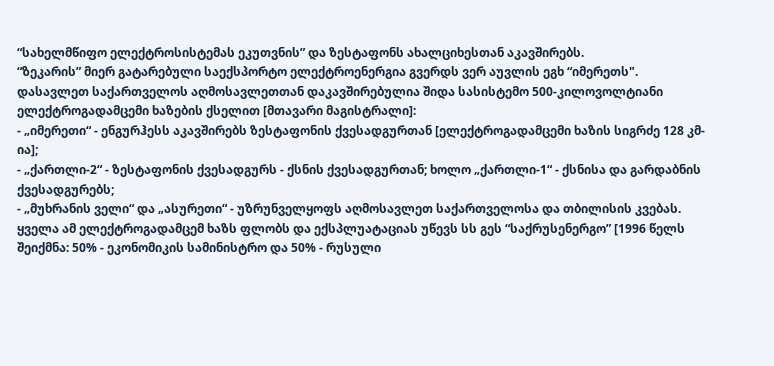“სახელმწიფო ელექტროსისტემას ეკუთვნის” და ზესტაფონს ახალციხესთან აკავშირებს.
“ზეკარის” მიერ გატარებული საექსპორტო ელექტროენერგია გვერდს ვერ აუვლის ეგხ “იმერეთს".
დასავლეთ საქართველოს აღმოსავლეთთან დაკავშირებულია შიდა სასისტემო 500-კილოვოლტიანი ელექტროგადამცემი ხაზების ქსელით [მთავარი მაგისტრალი]:
- „იმერეთი“ - ენგურჰესს აკავშირებს ზესტაფონის ქვესადგურთან [ელექტროგადამცემი ხაზის სიგრძე 128 კმ-ია];
- „ქართლი-2“ - ზესტაფონის ქვესადგურს - ქსნის ქვესადგურთან; ხოლო „ქართლი-1“ - ქსნისა და გარდაბნის ქვესადგურებს;
- „მუხრანის ველი“ და „ასურეთი“ - უზრუნველყოფს აღმოსავლეთ საქართველოსა და თბილისის კვებას.
ყველა ამ ელექტროგადამცემ ხაზს ფლობს და ექსპლუატაციას უწევს სს გეს “საქრუსენერგო” [1996 წელს შეიქმნა: 50% - ეკონომიკის სამინისტრო და 50% - რუსული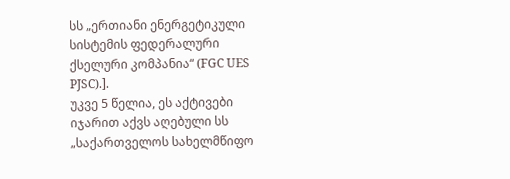სს „ერთიანი ენერგეტიკული სისტემის ფედერალური ქსელური კომპანია“ (FGC UES PJSC).].
უკვე 5 წელია, ეს აქტივები იჯარით აქვს აღებული სს „საქართველოს სახელმწიფო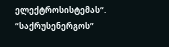ელექტროსისტემას“.
“საქრუსენერგოს”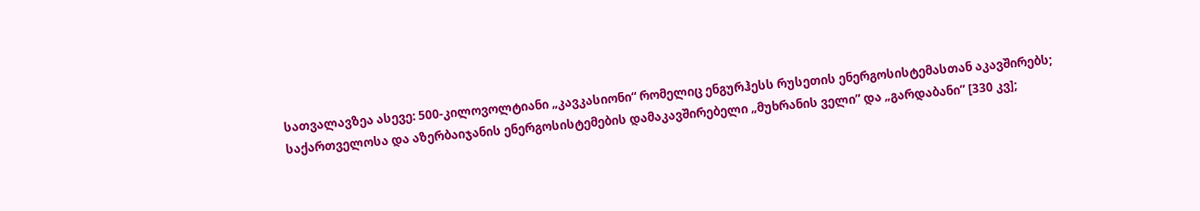სათვალავზეა ასევე: 500-კილოვოლტიანი „კავკასიონი“ რომელიც ენგურჰესს რუსეთის ენერგოსისტემასთან აკავშირებს; საქართველოსა და აზერბაიჯანის ენერგოსისტემების დამაკავშირებელი „მუხრანის ველი” და „გარდაბანი” [330 კვ];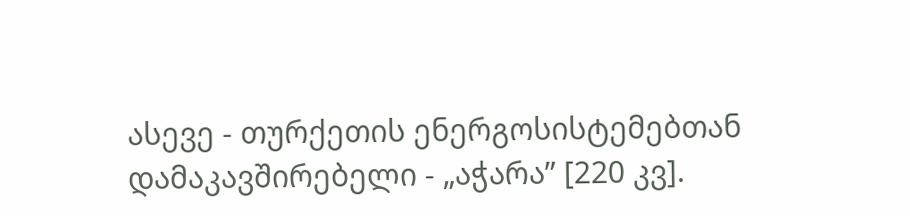ასევე - თურქეთის ენერგოსისტემებთან დამაკავშირებელი - „აჭარა” [220 კვ].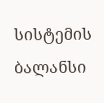სისტემის ბალანსი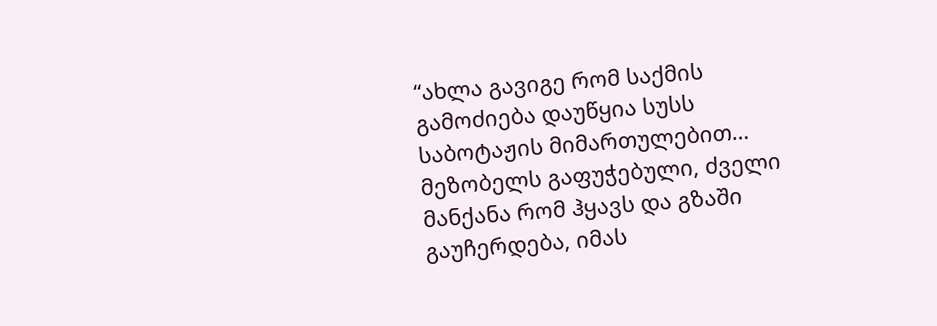“ახლა გავიგე რომ საქმის გამოძიება დაუწყია სუსს საბოტაჟის მიმართულებით… მეზობელს გაფუჭებული, ძველი მანქანა რომ ჰყავს და გზაში გაუჩერდება, იმას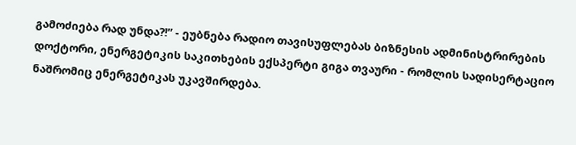გამოძიება რად უნდა?!” - ეუბნება რადიო თავისუფლებას ბიზნესის ადმინისტრირების დოქტორი, ენერგეტიკის საკითხების ექსპერტი გიგა თვაური - რომლის სადისერტაციო ნაშრომიც ენერგეტიკას უკავშირდება.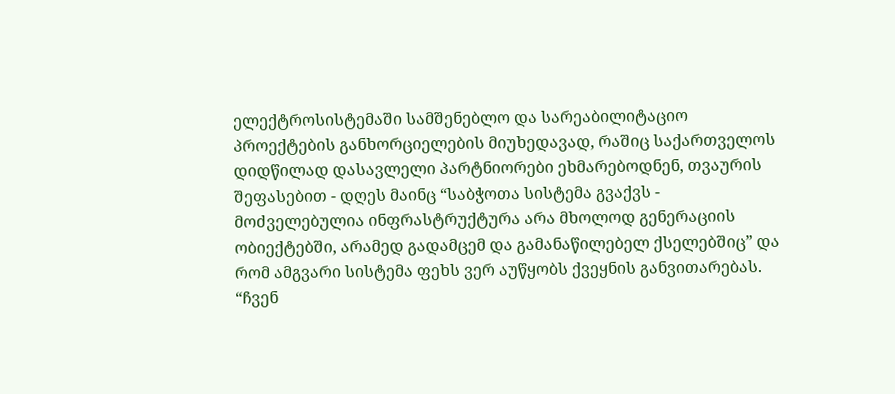ელექტროსისტემაში სამშენებლო და სარეაბილიტაციო პროექტების განხორციელების მიუხედავად, რაშიც საქართველოს დიდწილად დასავლელი პარტნიორები ეხმარებოდნენ, თვაურის შეფასებით - დღეს მაინც “საბჭოთა სისტემა გვაქვს - მოძველებულია ინფრასტრუქტურა არა მხოლოდ გენერაციის ობიექტებში, არამედ გადამცემ და გამანაწილებელ ქსელებშიც” და რომ ამგვარი სისტემა ფეხს ვერ აუწყობს ქვეყნის განვითარებას.
“ჩვენ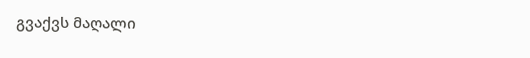გვაქვს მაღალი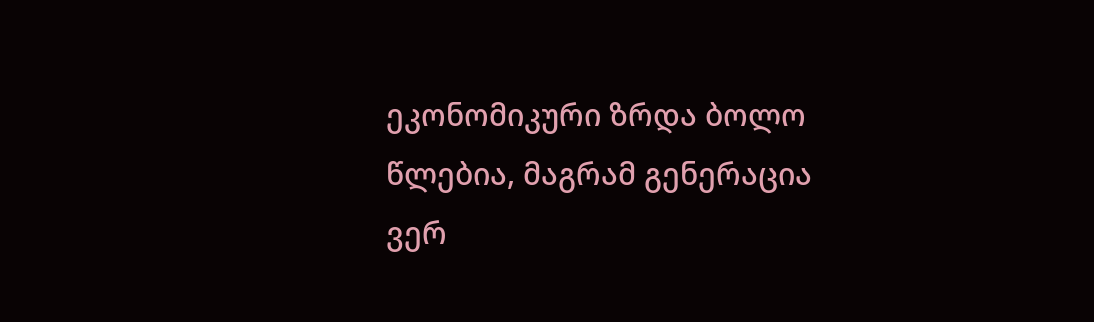ეკონომიკური ზრდა ბოლო წლებია, მაგრამ გენერაცია ვერ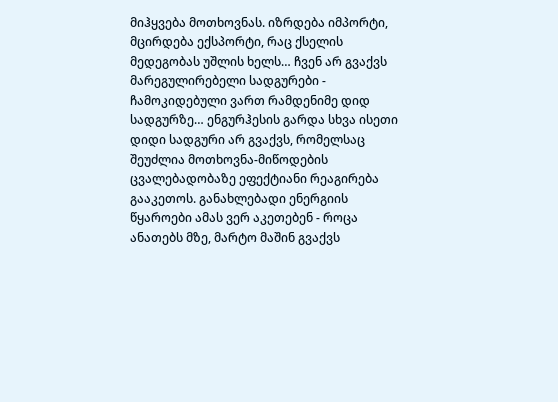მიჰყვება მოთხოვნას. იზრდება იმპორტი, მცირდება ექსპორტი, რაც ქსელის მედეგობას უშლის ხელს… ჩვენ არ გვაქვს მარეგულირებელი სადგურები - ჩამოკიდებული ვართ რამდენიმე დიდ სადგურზე… ენგურჰესის გარდა სხვა ისეთი დიდი სადგური არ გვაქვს, რომელსაც შეუძლია მოთხოვნა-მიწოდების ცვალებადობაზე ეფექტიანი რეაგირება გააკეთოს. განახლებადი ენერგიის წყაროები ამას ვერ აკეთებენ - როცა ანათებს მზე, მარტო მაშინ გვაქვს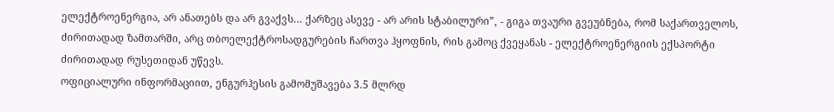ელექტროენერგია, არ ანათებს და არ გვაქვს… ქარზეც ასევე - არ არის სტაბილური”, - გიგა თვაური გვეუბნება, რომ საქართველოს, ძირითადად ზამთარში, არც თბოელექტროსადგურების ჩართვა ჰყოფნის, რის გამოც ქვეყანას - ელექტროენერგიის ექსპორტი ძირითადად რუსეთიდან უწევს.
ოფიციალური ინფორმაციით, ენგურჰესის გამომუშავება 3.5 მლრდ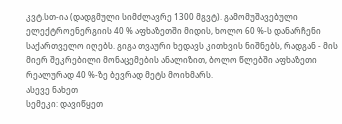კვტ.სთ-ია (დადგმული სიმძლავრე 1300 მგვტ). გამომუშავებული ელექტროენერგიის 40 % აფხაზეთში მიდის, ხოლო 60 %-ს დანარჩენი საქართველო იღებს. გიგა თვაური ხედავს კითხვის ნიშნებს, რადგან - მის მიერ შეკრებილი მონაცემების ანალიზით, ბოლო წლებში აფხაზეთი რეალურად 40 %-ზე ბევრად მეტს მოიხმარს.
ასევე ნახეთ
სემეკი: დავიწყეთ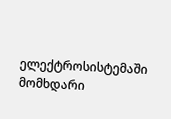ელექტროსისტემაში მომხდარი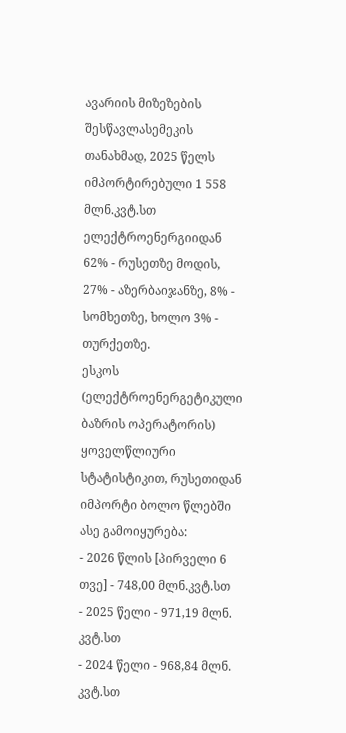ავარიის მიზეზების შესწავლასემეკის თანახმად, 2025 წელს იმპორტირებული 1 558 მლნ.კვტ.სთ ელექტროენერგიიდან 62% - რუსეთზე მოდის, 27% - აზერბაიჯანზე, 8% - სომხეთზე, ხოლო 3% - თურქეთზე.
ესკოს (ელექტროენერგეტიკული ბაზრის ოპერატორის) ყოველწლიური სტატისტიკით, რუსეთიდან იმპორტი ბოლო წლებში ასე გამოიყურება:
- 2026 წლის [პირველი 6 თვე] - 748,00 მლნ.კვტ.სთ
- 2025 წელი - 971,19 მლნ. კვტ.სთ
- 2024 წელი - 968,84 მლნ. კვტ.სთ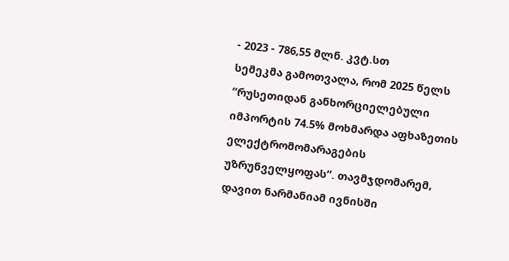- 2023 - 786,55 მლნ. კვტ.სთ
სემეკმა გამოთვალა, რომ 2025 წელს “რუსეთიდან განხორციელებული იმპორტის 74.5% მოხმარდა აფხაზეთის ელექტრომომარაგების უზრუნველყოფას”. თავმჯდომარემ, დავით ნარმანიამ ივნისში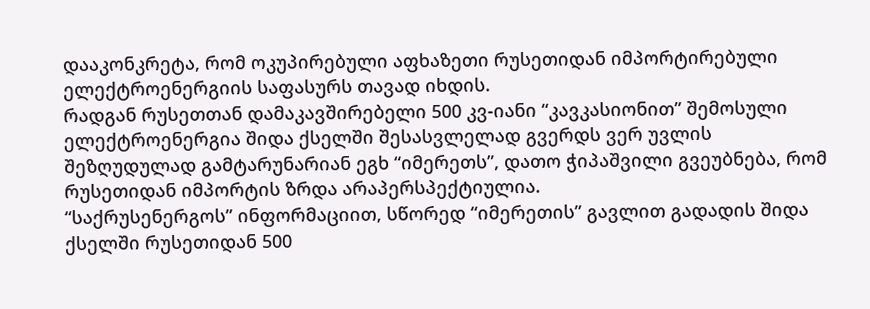დააკონკრეტა, რომ ოკუპირებული აფხაზეთი რუსეთიდან იმპორტირებული ელექტროენერგიის საფასურს თავად იხდის.
რადგან რუსეთთან დამაკავშირებელი 500 კვ-იანი “კავკასიონით” შემოსული ელექტროენერგია შიდა ქსელში შესასვლელად გვერდს ვერ უვლის შეზღუდულად გამტარუნარიან ეგხ “იმერეთს”, დათო ჭიპაშვილი გვეუბნება, რომ რუსეთიდან იმპორტის ზრდა არაპერსპექტიულია.
“საქრუსენერგოს” ინფორმაციით, სწორედ “იმერეთის” გავლით გადადის შიდა ქსელში რუსეთიდან 500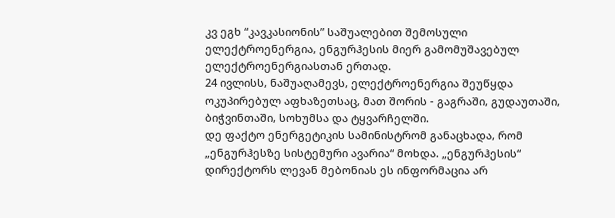კვ ეგხ “კავკასიონის” საშუალებით შემოსული ელექტროენერგია, ენგურჰესის მიერ გამომუშავებულ ელექტროენერგიასთან ერთად.
24 ივლისს, ნაშუაღამევს, ელექტროენერგია შეუწყდა ოკუპირებულ აფხაზეთსაც, მათ შორის - გაგრაში, გუდაუთაში, ბიჭვინთაში, სოხუმსა და ტყვარჩელში.
დე ფაქტო ენერგეტიკის სამინისტრომ განაცხადა, რომ „ენგურჰესზე სისტემური ავარია“ მოხდა. „ენგურჰესის“ დირექტორს ლევან მებონიას ეს ინფორმაცია არ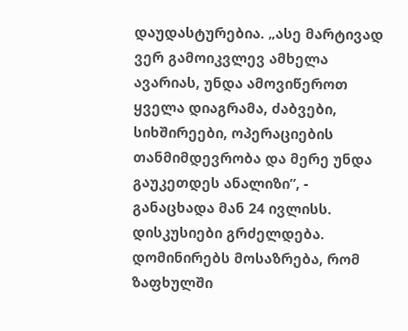დაუდასტურებია. „ასე მარტივად ვერ გამოიკვლევ ამხელა ავარიას, უნდა ამოვიწეროთ ყველა დიაგრამა, ძაბვები, სიხშირეები, ოპერაციების თანმიმდევრობა და მერე უნდა გაუკეთდეს ანალიზი”, - განაცხადა მან 24 ივლისს.
დისკუსიები გრძელდება. დომინირებს მოსაზრება, რომ ზაფხულში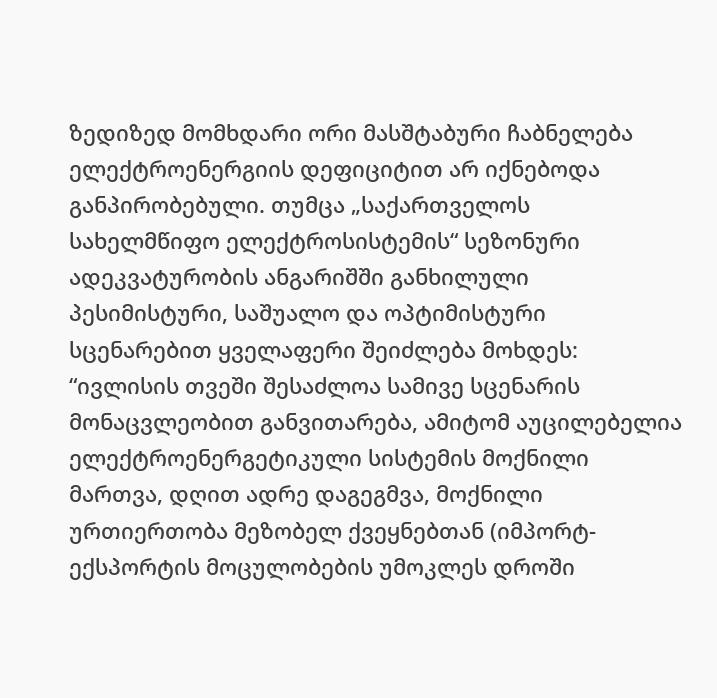ზედიზედ მომხდარი ორი მასშტაბური ჩაბნელება ელექტროენერგიის დეფიციტით არ იქნებოდა განპირობებული. თუმცა „საქართველოს სახელმწიფო ელექტროსისტემის“ სეზონური ადეკვატურობის ანგარიშში განხილული პესიმისტური, საშუალო და ოპტიმისტური სცენარებით ყველაფერი შეიძლება მოხდეს:
“ივლისის თვეში შესაძლოა სამივე სცენარის მონაცვლეობით განვითარება, ამიტომ აუცილებელია ელექტროენერგეტიკული სისტემის მოქნილი მართვა, დღით ადრე დაგეგმვა, მოქნილი ურთიერთობა მეზობელ ქვეყნებთან (იმპორტ-ექსპორტის მოცულობების უმოკლეს დროში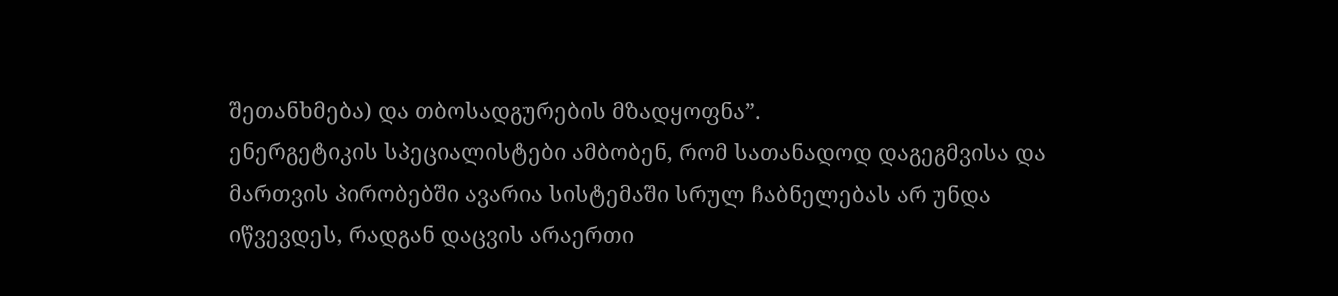შეთანხმება) და თბოსადგურების მზადყოფნა”.
ენერგეტიკის სპეციალისტები ამბობენ, რომ სათანადოდ დაგეგმვისა და მართვის პირობებში ავარია სისტემაში სრულ ჩაბნელებას არ უნდა იწვევდეს, რადგან დაცვის არაერთი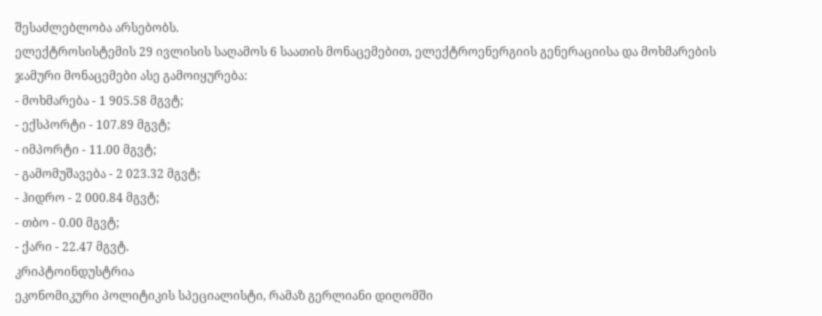შესაძლებლობა არსებობს.
ელექტროსისტემის 29 ივლისის საღამოს 6 საათის მონაცემებით, ელექტროენერგიის გენერაციისა და მოხმარების ჯამური მონაცემები ასე გამოიყურება:
- მოხმარება - 1 905.58 მგვტ;
- ექსპორტი - 107.89 მგვტ;
- იმპორტი - 11.00 მგვტ;
- გამომუშავება - 2 023.32 მგვტ;
- ჰიდრო - 2 000.84 მგვტ;
- თბო - 0.00 მგვტ;
- ქარი - 22.47 მგვტ.
კრიპტოინდუსტრია
ეკონომიკური პოლიტიკის სპეციალისტი, რამაზ გერლიანი დიღომში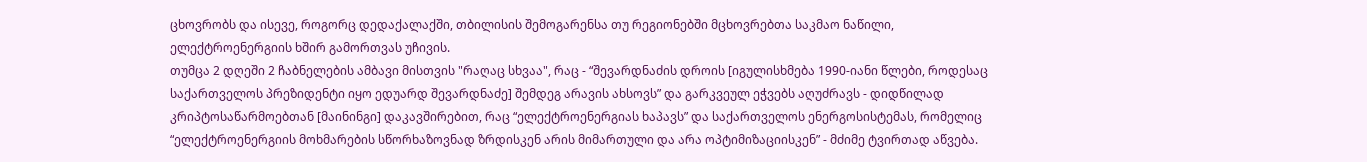ცხოვრობს და ისევე, როგორც დედაქალაქში, თბილისის შემოგარენსა თუ რეგიონებში მცხოვრებთა საკმაო ნაწილი, ელექტროენერგიის ხშირ გამორთვას უჩივის.
თუმცა 2 დღეში 2 ჩაბნელების ამბავი მისთვის "რაღაც სხვაა", რაც - “შევარდნაძის დროის [იგულისხმება 1990-იანი წლები, როდესაც საქართველოს პრეზიდენტი იყო ედუარდ შევარდნაძე] შემდეგ არავის ახსოვს” და გარკვეულ ეჭვებს აღუძრავს - დიდწილად კრიპტოსაწარმოებთან [მაინინგი] დაკავშირებით, რაც “ელექტროენერგიას ხაპავს” და საქართველოს ენერგოსისტემას, რომელიც “ელექტროენერგიის მოხმარების სწორხაზოვნად ზრდისკენ არის მიმართული და არა ოპტიმიზაციისკენ” - მძიმე ტვირთად აწვება.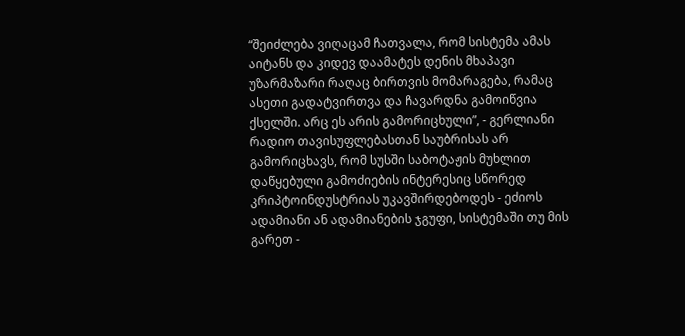“შეიძლება ვიღაცამ ჩათვალა, რომ სისტემა ამას აიტანს და კიდევ დაამატეს დენის მხაპავი უზარმაზარი რაღაც ბირთვის მომარაგება, რამაც ასეთი გადატვირთვა და ჩავარდნა გამოიწვია ქსელში. არც ეს არის გამორიცხული”, - გერლიანი რადიო თავისუფლებასთან საუბრისას არ გამორიცხავს, რომ სუსში საბოტაჟის მუხლით დაწყებული გამოძიების ინტერესიც სწორედ კრიპტოინდუსტრიას უკავშირდებოდეს - ეძიოს ადამიანი ან ადამიანების ჯგუფი, სისტემაში თუ მის გარეთ -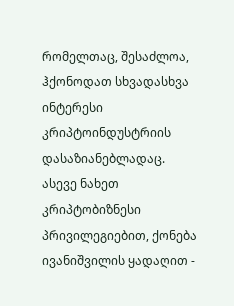რომელთაც, შესაძლოა, ჰქონოდათ სხვადასხვა ინტერესი კრიპტოინდუსტრიის დასაზიანებლადაც.
ასევე ნახეთ
კრიპტობიზნესი პრივილეგიებით, ქონება ივანიშვილის ყადაღით -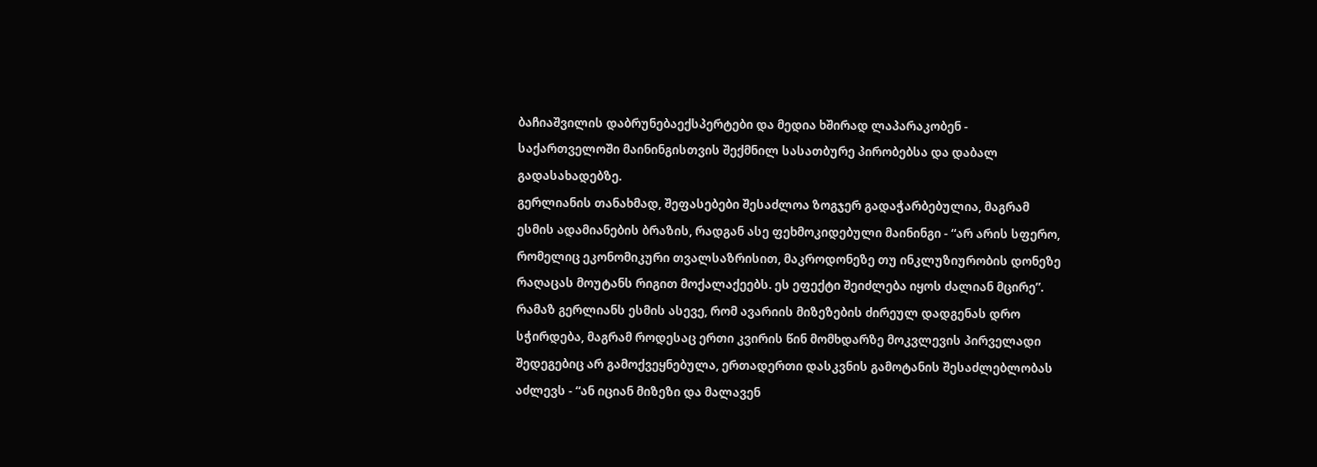ბაჩიაშვილის დაბრუნებაექსპერტები და მედია ხშირად ლაპარაკობენ - საქართველოში მაინინგისთვის შექმნილ სასათბურე პირობებსა და დაბალ გადასახადებზე.
გერლიანის თანახმად, შეფასებები შესაძლოა ზოგჯერ გადაჭარბებულია, მაგრამ ესმის ადამიანების ბრაზის, რადგან ასე ფეხმოკიდებული მაინინგი - “არ არის სფერო, რომელიც ეკონომიკური თვალსაზრისით, მაკროდონეზე თუ ინკლუზიურობის დონეზე რაღაცას მოუტანს რიგით მოქალაქეებს. ეს ეფექტი შეიძლება იყოს ძალიან მცირე”.
რამაზ გერლიანს ესმის ასევე, რომ ავარიის მიზეზების ძირეულ დადგენას დრო სჭირდება, მაგრამ როდესაც ერთი კვირის წინ მომხდარზე მოკვლევის პირველადი შედეგებიც არ გამოქვეყნებულა, ერთადერთი დასკვნის გამოტანის შესაძლებლობას აძლევს - “ან იციან მიზეზი და მალავენ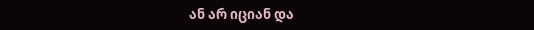ან არ იციან და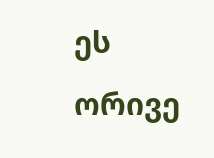ეს ორივე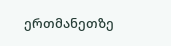ერთმანეთზე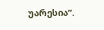უარესია”.